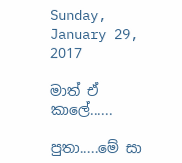Sunday, January 29, 2017

මාත් ඒ කාලේ......

පුතා.....මේ සා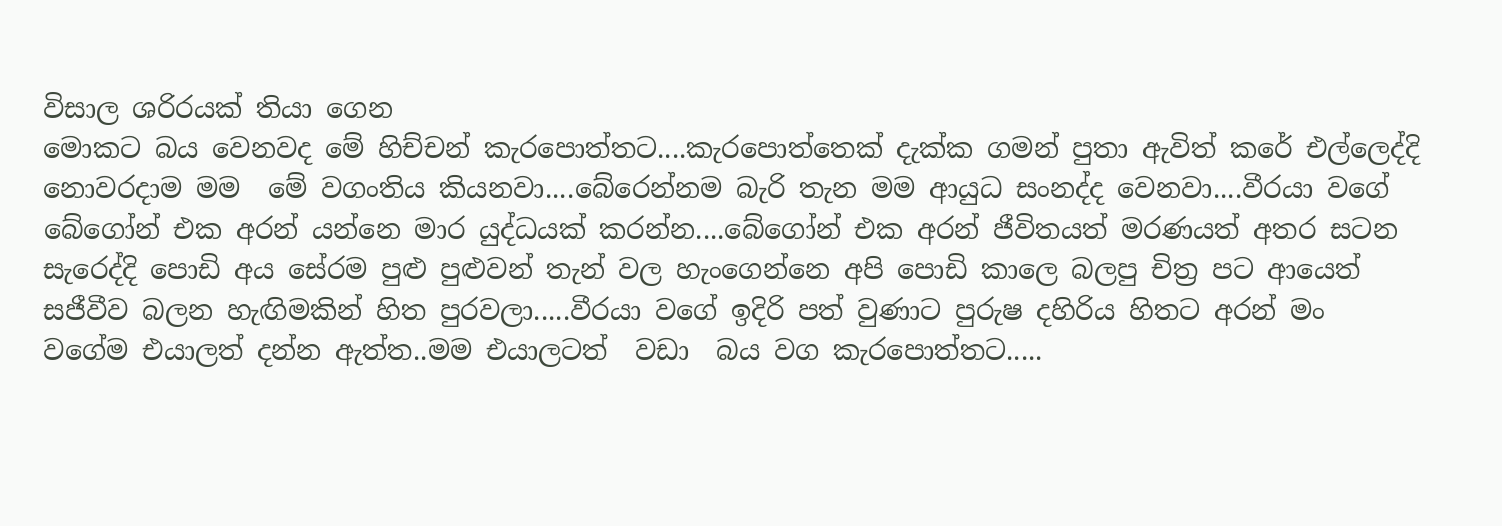විසාල ශරිරයක් තියා ගෙන
මොකට බය වෙනවද මේ හිච්චන් කැරපොත්තට....කැරපොත්තෙක් දැක්ක ගමන් පුතා ඇවිත් කරේ එල්ලෙද්දි නොවරදාම මම  මේ වගංතිය කියනවා....බේරෙන්නම බැරි තැන මම ආයුධ සංනද්ද වෙනවා....වීරයා වගේ බේගෝන් එක අරන් යන්නෙ මාර යුද්ධයක් කරන්න....බේගෝන් එක අරන් ජීවිතයත් මරණයත් අතර සටන සැරෙද්දි පොඩි අය සේරම පුළු පුළුවන් තැන් වල හැංගෙන්නෙ අපි පොඩි කාලෙ බලපු චිත්‍ර පට ආයෙත් සජීවීව බලන හැඟිමකින් හිත පුරවලා.....වීරයා වගේ ඉදිරි පත් වුණාට පුරුෂ දහිරිය හිතට අරන් මං වගේම එයාලත් දන්න ඇත්ත..මම එයාලටත්  වඩා  බය වග කැරපොත්තට.....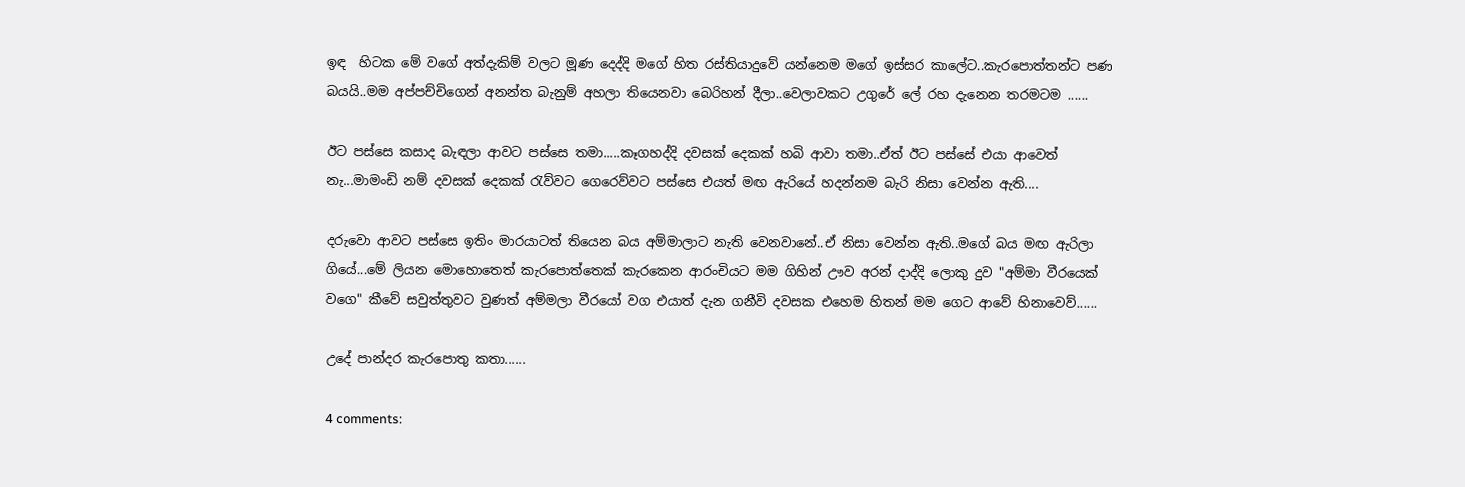ඉඳ  හිටක මේ වගේ අත්දැකිම් වලට මූණ දෙද්දි මගේ හිත රස්තියාදුවේ යන්නෙම මගේ ඉස්සර කාලේට..කැරපොත්තන්ට පණ බයයි..මම අප්පච්චිගෙන් අනන්ත බැනුම් අහලා තියෙනවා බෙරිහන් දීලා..වෙලාවකට උගුරේ ලේ රහ දැනෙන තරමටම ......

ඊට පස්සෙ කසාද බැඳලා ආවට පස්සෙ තමා.....කෑගහද්දි දවසක් දෙකක් හබි ආවා තමා..ඒත් ඊට පස්සේ එයා ආවෙත් නැ...මාමංඩි නම් දවසක් දෙකක් රැව්වට ගෙරෙව්වට පස්සෙ එයත් මඟ ඇරියේ හදන්නම බැරි නිසා වෙන්න ඇති....

දරුවො ආවට පස්සෙ ඉතිං මාරයාටත් තියෙන බය අම්මාලාට නැති වෙනවානේ..ඒ නිසා වෙන්න ඇති..මගේ බය මඟ ඇරිලා ගියේ...මේ ලියන මොහොතෙත් කැරපොත්තෙක් කැරකෙන ආරංචියට මම ගිහින් ඌව අරන් දාද්දි ලොකු දුව "අම්මා වීරයෙක් වගෙ" කීවේ සවුත්තුවට වුණත් අම්මලා වීරයෝ වග එයාත් දැන ගනීවි දවසක එහෙම හිතන් මම ගෙට ආවේ හිනාවෙව්......

උදේ පාන්දර කැරපොතු කතා......

4 comments: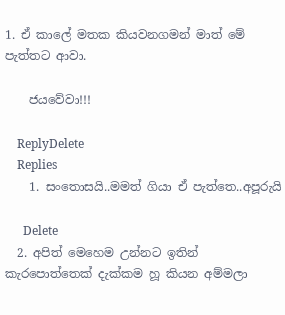1. ඒ කාලේ මතක කියවනගමන් මාත් මේ පැත්තට ආවා.

    ජයවේවා!!!

    ReplyDelete
    Replies
    1. සංතොසයි..මමත් ගියා ඒ පැත්තෙ..අපූරුයි

      Delete
  2. අපිත් මෙහෙම උන්නට ඉතින් කැරපොත්තෙක් දැක්කම හූ කියන අම්මලා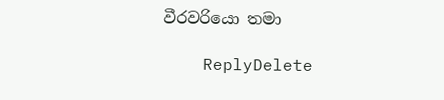වීරවරියො තමා

    ReplyDelete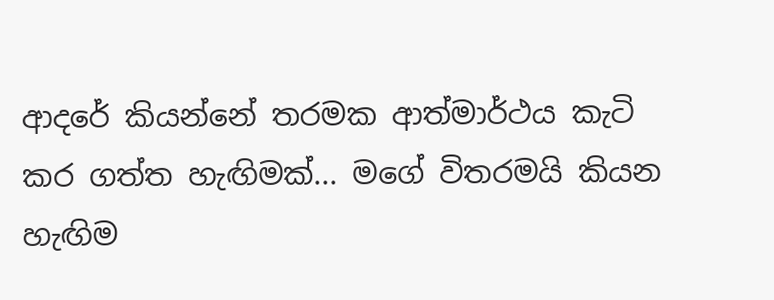ආදරේ කියන්නේ තරමක ආත්මාර්ථය කැටි කර ගත්ත හැඟිමක්... මගේ විතරමයි කියන හැඟිම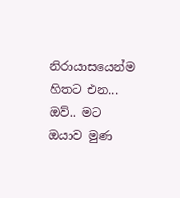නිරායාසයෙන්ම හිතට එන... ඔව්.. මට ඔයාව මුණ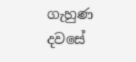ගැහුණ දවසේ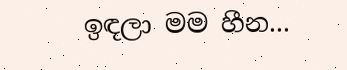ඉඳලා මම හීන...